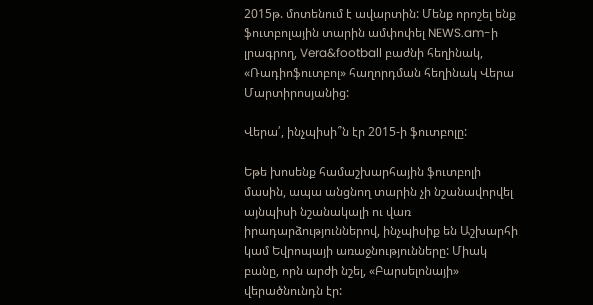2015թ. մոտենում է ավարտին: Մենք որոշել ենք ֆուտբոլային տարին ամփոփել NEWS.am-ի լրագրող, Vera&football բաժնի հեղինակ, «Ռադիոֆուտբոլ» հաղորդման հեղինակ Վերա Մարտիրոսյանից:

Վերա՛, ինչպիսի՞ն էր 2015-ի ֆուտբոլը:

Եթե խոսենք համաշխարհային ֆուտբոլի մասին, ապա անցնող տարին չի նշանավորվել այնպիսի նշանակալի ու վառ իրադարձություններով, ինչպիսիք են Աշխարհի կամ Եվրոպայի առաջնությունները: Միակ բանը, որն արժի նշել, «Բարսելոնայի» վերածնունդն էր: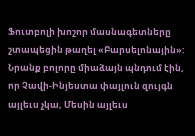Ֆուտբոլի խոշոր մասնագետները շտապեցին թաղել «Բարսելոնային»: Նրանք բոլորը միաձայն պնդում էին, որ Չավի-Ինյեստա փայլուն զույգն այլեւս չկա, Մեսին այլեւս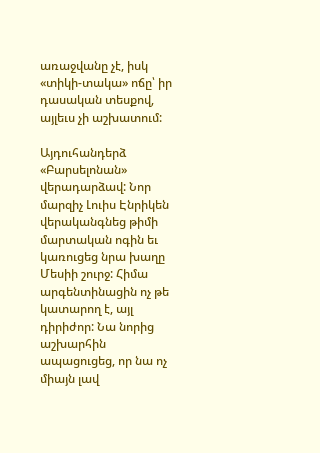առաջվանը չէ, իսկ «տիկի-տակա» ոճը՝ իր դասական տեսքով, այլեւս չի աշխատում:

Այդուհանդերձ «Բարսելոնան» վերադարձավ: Նոր մարզիչ Լուիս Էնրիկեն վերականգնեց թիմի մարտական ոգին եւ կառուցեց նրա խաղը Մեսիի շուրջ: Հիմա արգենտինացին ոչ թե կատարող է, այլ դիրիժոր: Նա նորից աշխարհին ապացուցեց, որ նա ոչ միայն լավ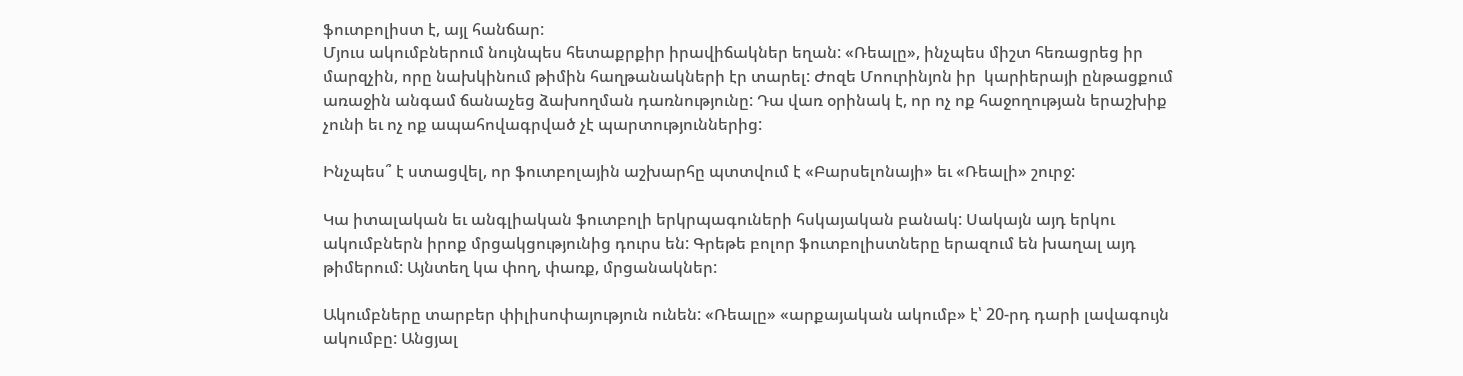ֆուտբոլիստ է, այլ հանճար:
Մյուս ակումբներում նույնպես հետաքրքիր իրավիճակներ եղան: «Ռեալը», ինչպես միշտ հեռացրեց իր մարզչին, որը նախկինում թիմին հաղթանակների էր տարել: Ժոզե Մոուրինյոն իր  կարիերայի ընթացքում առաջին անգամ ճանաչեց ձախողման դառնությունը: Դա վառ օրինակ է, որ ոչ ոք հաջողության երաշխիք չունի եւ ոչ ոք ապահովագրված չէ պարտություններից:

Ինչպես՞ է ստացվել, որ ֆուտբոլային աշխարհը պտտվում է «Բարսելոնայի» եւ «Ռեալի» շուրջ:

Կա իտալական եւ անգլիական ֆուտբոլի երկրպագուների հսկայական բանակ: Սակայն այդ երկու ակումբներն իրոք մրցակցությունից դուրս են: Գրեթե բոլոր ֆուտբոլիստները երազում են խաղալ այդ թիմերում: Այնտեղ կա փող, փառք, մրցանակներ:

Ակումբները տարբեր փիլիսոփայություն ունեն: «Ռեալը» «արքայական ակումբ» է՝ 20-րդ դարի լավագույն ակումբը: Անցյալ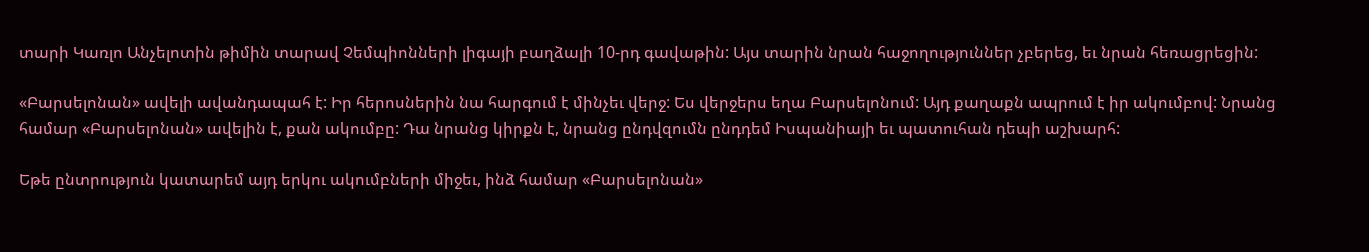տարի Կառլո Անչելոտին թիմին տարավ Չեմպիոնների լիգայի բաղձալի 10-րդ գավաթին: Այս տարին նրան հաջողություններ չբերեց, եւ նրան հեռացրեցին:

«Բարսելոնան» ավելի ավանդապահ է: Իր հերոսներին նա հարգում է մինչեւ վերջ: Ես վերջերս եղա Բարսելոնում: Այդ քաղաքն ապրում է իր ակումբով: Նրանց համար «Բարսելոնան» ավելին է, քան ակումբը: Դա նրանց կիրքն է, նրանց ընդվզումն ընդդեմ Իսպանիայի եւ պատուհան դեպի աշխարհ:

Եթե ընտրություն կատարեմ այդ երկու ակումբների միջեւ, ինձ համար «Բարսելոնան»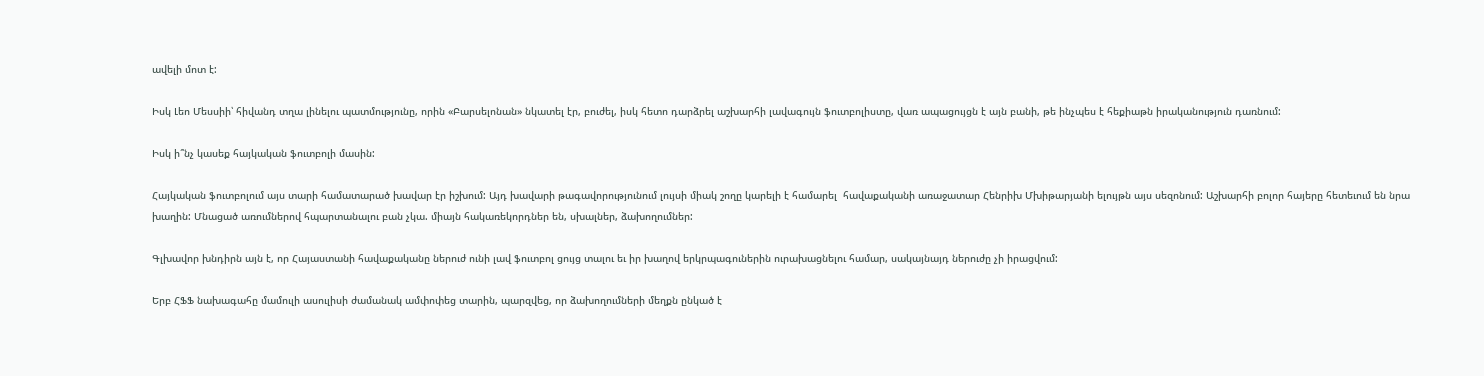ավելի մոտ է:

Իսկ Լեո Մեսսիի՝ հիվանդ տղա լինելու պատմությունը, որին «Բարսելոնան» նկատել էր, բուժել, իսկ հետո դարձրել աշխարհի լավագույն ֆուտբոլիստը, վառ ապացույցն է այն բանի, թե ինչպես է հեքիաթն իրականություն դառնում:

Իսկ ի՞նչ կասեք հայկական ֆուտբոլի մասին:

Հայկական ֆուտբոլում այս տարի համատարած խավար էր իշխում: Այդ խավարի թագավորությունում լույսի միակ շողը կարելի է համարել  հավաքականի առաջատար Հենրիխ Մխիթարյանի ելույթն այս սեզոնում: Աշխարհի բոլոր հայերը հետեւում են նրա խաղին: Մնացած առումներով հպարտանալու բան չկա. միայն հակառեկորդներ են, սխալներ, ձախողումներ:

Գլխավոր խնդիրն այն է, որ Հայաստանի հավաքականը ներուժ ունի լավ ֆուտբոլ ցույց տալու եւ իր խաղով երկրպագուներին ուրախացնելու համար, սակայնայդ ներուժը չի իրացվում:

Երբ ՀՖՖ նախագահը մամուլի ասուլիսի ժամանակ ամփոփեց տարին, պարզվեց, որ ձախողումների մեղքն ընկած է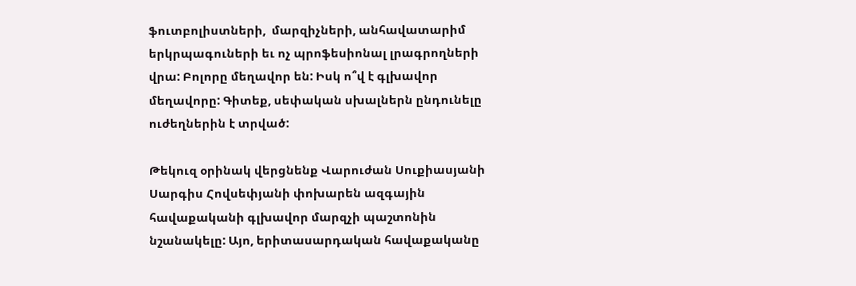ֆուտբոլիստների,  մարզիչների, անհավատարիմ երկրպագուների եւ ոչ պրոֆեսիոնալ լրագրողների վրա: Բոլորը մեղավոր են: Իսկ ո՞վ է գլխավոր մեղավորը: Գիտեք, սեփական սխալներն ընդունելը ուժեղներին է տրված:

Թեկուզ օրինակ վերցնենք Վարուժան Սուքիասյանի Սարգիս Հովսեփյանի փոխարեն ազգային հավաքականի գլխավոր մարզչի պաշտոնին նշանակելը: Այո, երիտասարդական հավաքականը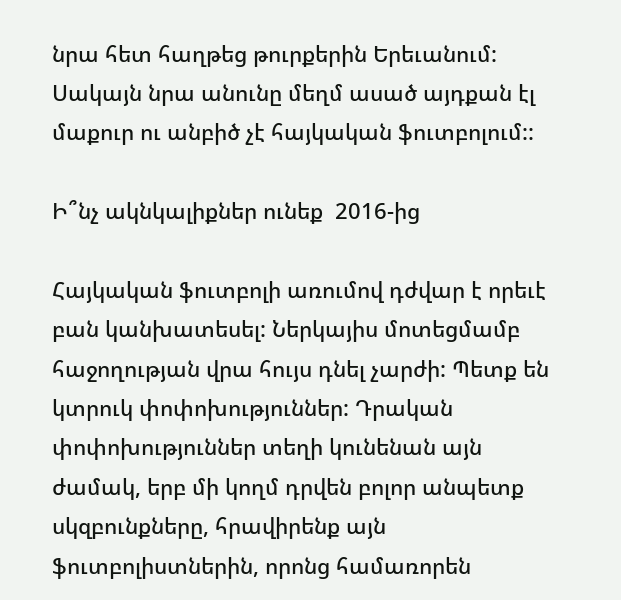նրա հետ հաղթեց թուրքերին Երեւանում: Սակայն նրա անունը մեղմ ասած այդքան էլ մաքուր ու անբիծ չէ հայկական ֆուտբոլում::

Ի՞նչ ակնկալիքներ ունեք  2016-ից

Հայկական ֆուտբոլի առումով դժվար է որեւէ բան կանխատեսել: Ներկայիս մոտեցմամբ հաջողության վրա հույս դնել չարժի: Պետք են կտրուկ փոփոխություններ: Դրական փոփոխություններ տեղի կունենան այն ժամակ, երբ մի կողմ դրվեն բոլոր անպետք սկզբունքները, հրավիրենք այն ֆուտբոլիստներին, որոնց համառորեն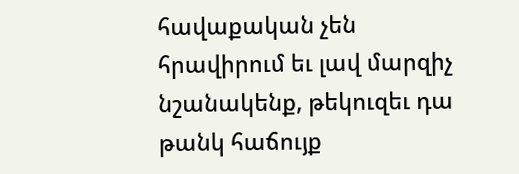հավաքական չեն հրավիրում եւ լավ մարզիչ նշանակենք, թեկուզեւ դա թանկ հաճույք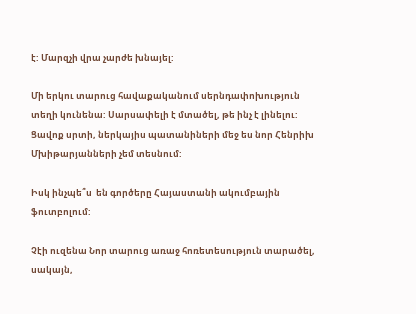է: Մարզչի վրա չարժե խնայել:

Մի երկու տարուց հավաքականում սերնդափոխություն տեղի կունենա: Սարսափելի է մտածել, թե ինչ է լինելու: Ցավոք սրտի, ներկայիս պատանիների մեջ ես նոր Հենրիխ Մխիթարյանների չեմ տեսնում:

Իսկ ինչպե՞ս  են գործերը Հայաստանի ակումբային ֆուտբոլում:

Չէի ուզենա Նոր տարուց առաջ հոռետեսություն տարածել, սակայն,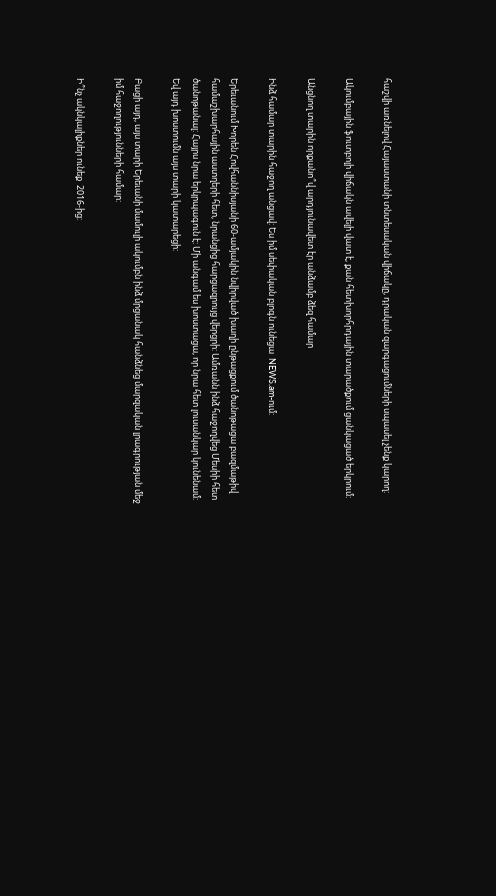հաշվի առնելով Հայաստանի տնտեսական վիճակը, դրական զարգացումների սպասել չենք կարող:

Ակումբային ֆուտբոլի վիճակն ավելի վատ է, քան հետխորհրդային տարածքում ցանկացած երկրում:

Անցնող տարին որքանո՞վ արդյունավետ էր անձամբ ձեզ համար

Ինձ համար տարին հաջող անցավ: Ես իմ սեփական բլոգն ունեցա  NEWS.am-ում:

Երեւանում Խորեն Հովհաննիսյանի 60-ամյակին նվիրված խաղի ընթացքում ծանոթացա բազմաթիվ համաշխարհային աստղերի հետ, նրանցից հարցազրույց վերցրի: Ամռանն ինձ հաջողվեց Մեսիի հետ ծանոթանալ: Հայրս նրա երկրպագուն է: Մի անգամ ես խոստացա, որ նրա հետ լուսանկար կունենամ: Եվ այդ խոստումն այս տարի կատարեցի:

Բացի այդ, այս տարի Երեւանի մամուլի ակումբն ինձ մրցանակ հանձնեց մարզական լրագրության մեջ իմ հաջողությունների համար:

Ի՞նչ ակնկալիքներ ունեք  2016-ից: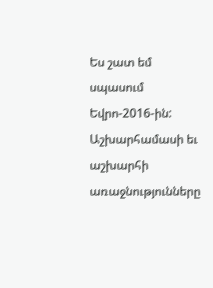Ես շատ եմ սպասում Եվրո-2016-ին: Աշխարհամասի եւ աշխարհի առաջնությունները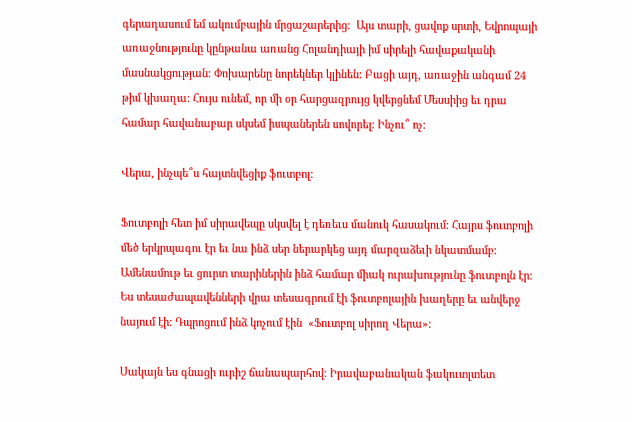գերադասում եմ ակումբային մրցաշարերից:  Այս տարի, ցավոք սրտի, Եվրոպայի առաջնությունը կընթանա առանց Հոլանդիայի իմ սիրելի հավաքականի մասնակցության: Փոխարենը նորեկներ կլինեն: Բացի այդ, առաջին անգամ 24 թիմ կխաղա: Հույս ունեմ, որ մի օր հարցազրույց կվերցնեմ Մեսսիից եւ դրա համար հավանաբար սկսեմ իսպաներեն սովորել: Ինչու՞ ոչ:

Վերա, ինչպե՞ս հայտնվեցիք ֆուտբոլ:

Ֆուտբոլի հետ իմ սիրավեպը սկսվել է դեռեւս մանուկ հասակում: Հայրս ֆուտբոլի մեծ երկրպագու էր եւ նա ինձ սեր ներարկեց այդ մարզաձեւի նկատմամբ: Ամենամութ եւ ցուրտ տարիներին ինձ համար միակ ուրախությունը ֆուտբոլն էր:  Ես տեսաժապավենների վրա տեսագրում էի ֆուտբոլային խաղերը եւ անվերջ նայում էի: Դպրոցում ինձ կոչում էին  «Ֆուտբոլ սիրող Վերա»:

Սակայն ես գնացի ուրիշ ճանապարհով: Իրավաբանական ֆակուտլտետ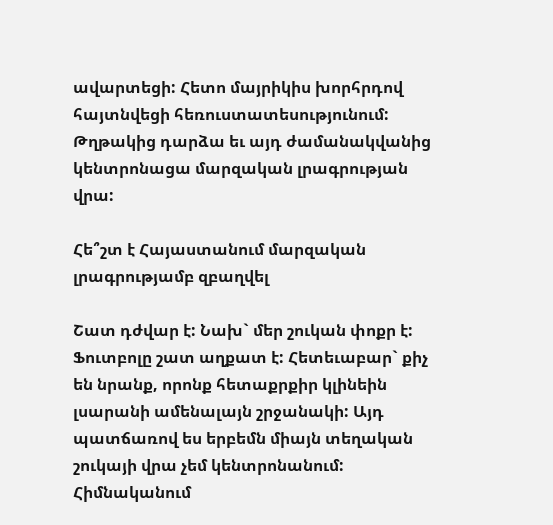ավարտեցի: Հետո մայրիկիս խորհրդով հայտնվեցի հեռուստատեսությունում:  Թղթակից դարձա եւ այդ ժամանակվանից կենտրոնացա մարզական լրագրության վրա:

Հե՞շտ է Հայաստանում մարզական լրագրությամբ զբաղվել

Շատ դժվար է: Նախ` մեր շուկան փոքր է: Ֆուտբոլը շատ աղքատ է: Հետեւաբար` քիչ են նրանք, որոնք հետաքրքիր կլինեին լսարանի ամենալայն շրջանակի: Այդ պատճառով ես երբեմն միայն տեղական շուկայի վրա չեմ կենտրոնանում: Հիմնականում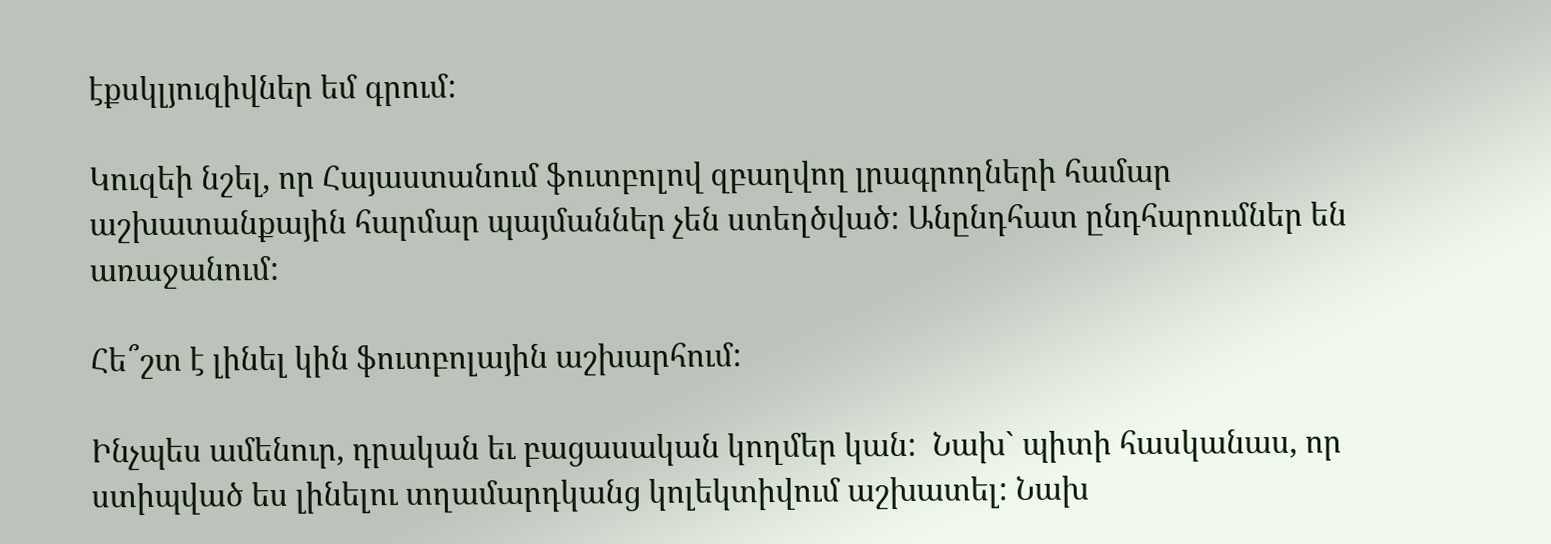էքսկլյուզիվներ եմ գրում:

Կուզեի նշել, որ Հայաստանում ֆուտբոլով զբաղվող լրագրողների համար աշխատանքային հարմար պայմաններ չեն ստեղծված: Անընդհատ ընդհարումներ են առաջանում:

Հե՞շտ է լինել կին ֆուտբոլային աշխարհում:

Ինչպես ամենուր, դրական եւ բացասական կողմեր կան:  Նախ` պիտի հասկանաս, որ ստիպված ես լինելու տղամարդկանց կոլեկտիվում աշխատել: Նախ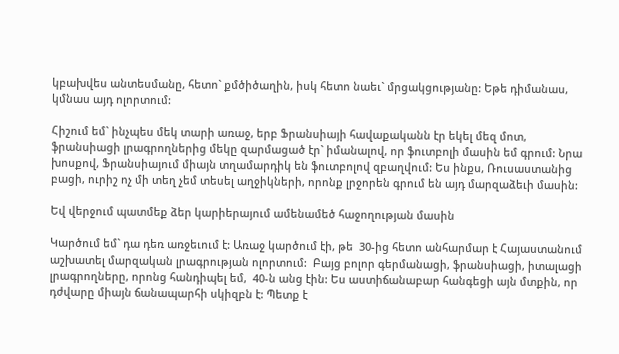կբախվես անտեսմանը, հետո` քմծիծաղին, իսկ հետո նաեւ` մրցակցությանը: Եթե դիմանաս, կմնաս այդ ոլորտում:

Հիշում եմ` ինչպես մեկ տարի առաջ, երբ Ֆրանսիայի հավաքականն էր եկել մեզ մոտ, ֆրանսիացի լրագրողներից մեկը զարմացած էր` իմանալով, որ ֆուտբոլի մասին եմ գրում: Նրա խոսքով, Ֆրանսիայում միայն տղամարդիկ են ֆուտբոլով զբաղվում: Ես ինքս, Ռուսաստանից բացի, ուրիշ ոչ մի տեղ չեմ տեսել աղջիկների, որոնք լրջորեն գրում են այդ մարզաձեւի մասին:

Եվ վերջում պատմեք ձեր կարիերայում ամենամեծ հաջողության մասին

Կարծում եմ` դա դեռ առջեւում է: Առաջ կարծում էի, թե  30-ից հետո անհարմար է Հայաստանում աշխատել մարզական լրագրության ոլորտում:  Բայց բոլոր գերմանացի, ֆրանսիացի, իտալացի լրագրողները, որոնց հանդիպել եմ,  40-ն անց էին: Ես աստիճանաբար հանգեցի այն մտքին, որ դժվարը միայն ճանապարհի սկիզբն է: Պետք է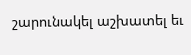շարունակել աշխատել եւ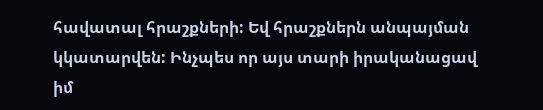հավատալ հրաշքների: Եվ հրաշքներն անպայման կկատարվեն: Ինչպես որ այս տարի իրականացավ իմ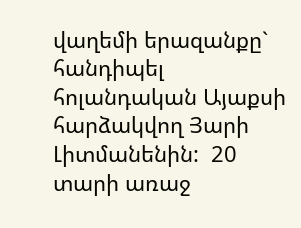վաղեմի երազանքը` հանդիպել հոլանդական Այաքսի հարձակվող Յարի Լիտմանենին:  20 տարի առաջ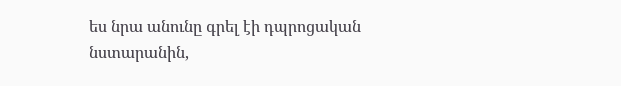ես նրա անունը գրել էի դպրոցական նստարանին,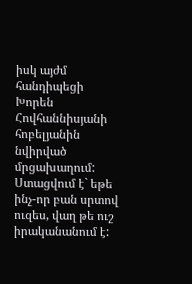իսկ այժմ հանդիպեցի Խորեն Հովհաննիսյանի հոբելյանին նվիրված մրցախաղում: Ստացվում է` եթե ինչ-որ բան սրտով ուզես, վաղ թե ուշ իրականանում է: